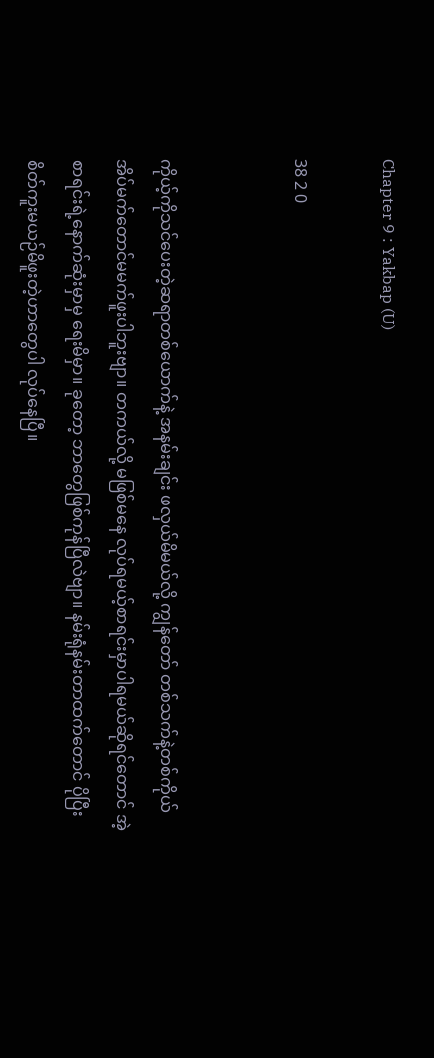Chapter 9 : Yakbap (U)

38 2 0


ကိုယ့်ကိုသင်ပေးတဲ့ဆရာတစ်ယောက်နဲ့ အနမ်းချင်း ဖလှယ်မိမယ်လို့ ကျွန်တော် တစ်သက်နဲ့တစ်ကိုယ် အိပ်မက်တောင်မမက်ဖူးပါဘူးဗျာ။ တကယ်လို့ မဖြစ်မနေ လုပ်ရမယ့်စာရင်းမှာပါရမယ်ဆိုရင်တောင် အဲ့စာရင်းရဲ့နောက်ဆုံးမှာမှ ရေးမိမှာ။ ခုတော့ ဘာတွေဖြစ်ကုန်ပြီလဲဗျာ။ နမ်းရုံနမ်းတာထက်တောင် ပိုပြီး စိတ်ကူးမယဉ်မိဖူးတဲ့ဟာတွေပါ လုပ်နေပြီ။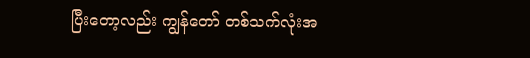ပြီးတော့လည်း ကျွန်တော် တစ်သက်လုံးအ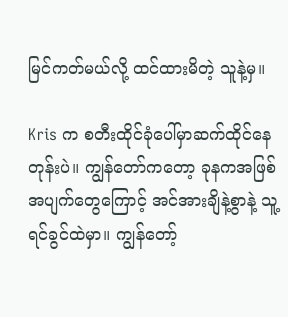မြင်ကတ်မယ်လို့ ထင်ထားမိတဲ့ သူနဲ့မှ။

Kris က စတီးထိုင်ခုံပေါ်မှာဆက်ထိုင်နေတုန်းပဲ။ ကျွန်တော်ကတော့ ခုနကအဖြစ်အပျက်တွေကြောင့် အင်အားချိနဲ့စွာနဲ့ သူ့ရင်ခွင်ထဲမှာ။ ကျွန်တော့်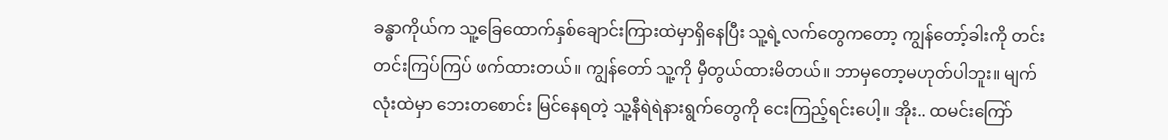ခန္ဓာကိုယ်က သူ့ခြေထောက်နှစ်ချောင်းကြားထဲမှာရှိနေပြီး သူ့ရဲ့လက်တွေကတော့ ကျွန်တော့်ခါးကို တင်းတင်းကြပ်ကြပ် ဖက်ထားတယ်။ ကျွန်တော် သူ့ကို မှီတွယ်ထားမိတယ်။ ဘာမှတော့မဟုတ်ပါဘူး။ မျက်လုံးထဲမှာ ဘေးတစောင်း မြင်နေရတဲ့ သူ့နီရဲရဲနားရွက်တွေကို ငေးကြည့်ရင်းပေါ့။ အိုး.. ထမင်းကြော်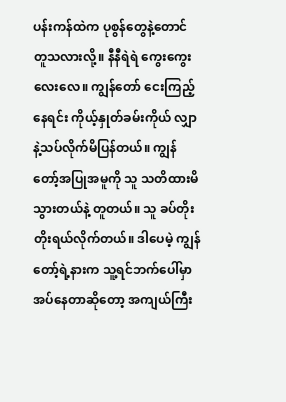ပန်းကန်ထဲက ပုစွန်တွေနဲ့တောင် တူသလားလို့။ နီနီရဲရဲ ကွေးကွေးလေးလေ။ ကျွန်တော် ငေးကြည့်နေရင်း ကိုယ့်နှုတ်ခမ်းကိုယ် လျှာနဲ့သပ်လိုက်မိပြန်တယ်။ ကျွန်တော့်အပြုအမူကို သူ သတိထားမိသွားတယ်နဲ့ တူတယ်။ သူ ခပ်တိုးတိုးရယ်လိုက်တယ်။ ဒါပေမဲ့ ကျွန်တော့်ရဲ့နားက သူ့ရင်ဘက်ပေါ်မှာ အပ်နေတာဆိုတော့ အကျယ်ကြီး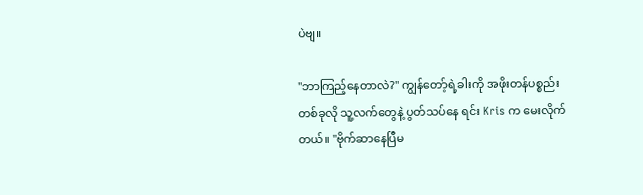ပဲဗျ။

"ဘာကြည့်နေတာလဲ?" ကျွန်တော့်ရဲ့ခါးကို အဖိုးတန်ပစ္စည်းတစ်ခုလို သူ့လက်တွေနဲ့ ပွတ်သပ်နေ ရင်း Kris က မေးလိုက်တယ်။ "ဗိုက်ဆာနေပြီမ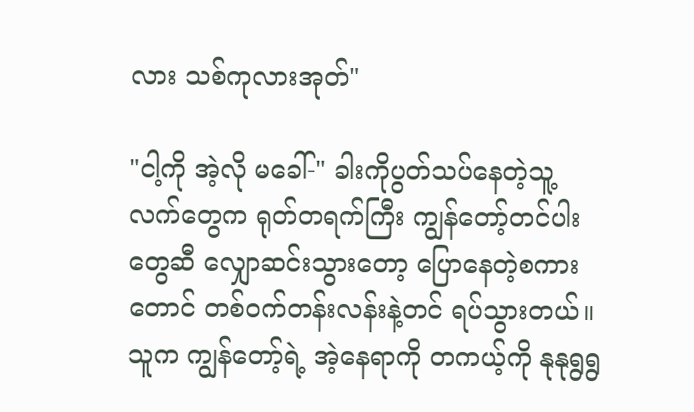လား သစ်ကုလားအုတ်"

"ငါ့ကို အဲ့လို မခေါ်-" ခါးကိုပွတ်သပ်နေတဲ့သူ့လက်တွေက ရုတ်တရက်ကြီး ကျွန်တော့်တင်ပါးတွေဆီ လျှောဆင်းသွားတော့ ပြောနေတဲ့စကားတောင် တစ်ဝက်တန်းလန်းနဲ့တင် ရပ်သွားတယ်။ သူက ကျွန်တော့်ရဲ့ အဲ့နေရာကို တကယ့်ကို နုနုရွရွ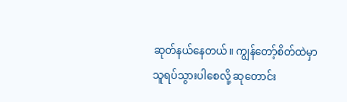ဆုတ်နယ်နေတယ်။ ကျွန်တော့်စိတ်ထဲမှာ သူရပ်သွားပါစေလို့ ဆုတောင်း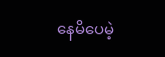နေမိပေမဲ့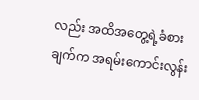လည်း အထိအတွေ့ရဲ့ခံစားချက်က အရမ်းကောင်းလွန်း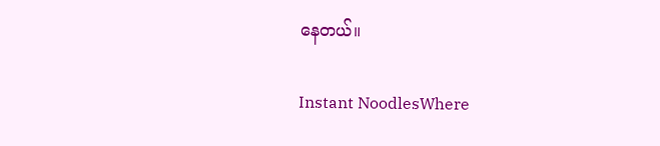နေတယ်။

Instant NoodlesWhere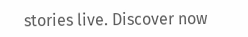stories live. Discover now